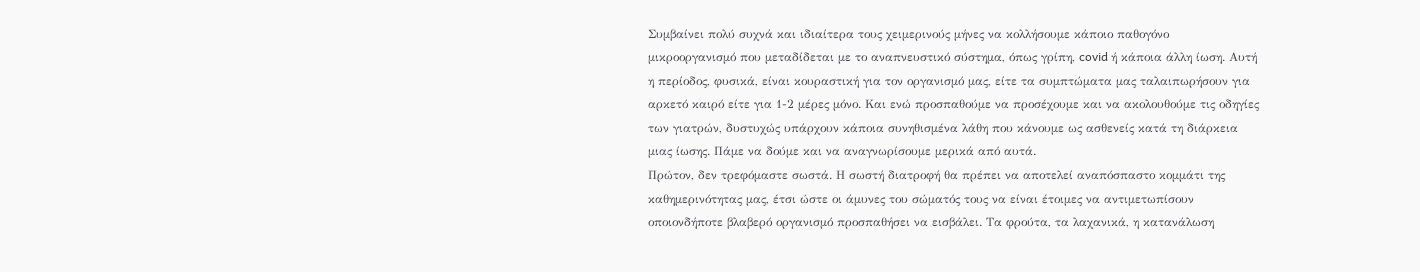Συμβαίνει πολύ συχνά και ιδιαίτερα τους χειμερινούς μήνες να κολλήσουμε κάποιο παθογόνο μικροοργανισμό που μεταδίδεται με το αναπνευστικό σύστημα, όπως γρίπη, covid ή κάποια άλλη ίωση. Αυτή η περίοδος, φυσικά, είναι κουραστική για τον οργανισμό μας, είτε τα συμπτώματα μας ταλαιπωρήσουν για αρκετό καιρό είτε για 1-2 μέρες μόνο. Και ενώ προσπαθούμε να προσέχουμε και να ακολουθούμε τις οδηγίες των γιατρών, δυστυχώς υπάρχουν κάποια συνηθισμένα λάθη που κάνουμε ως ασθενείς κατά τη διάρκεια μιας ίωσης. Πάμε να δούμε και να αναγνωρίσουμε μερικά από αυτά.
Πρώτον, δεν τρεφόμαστε σωστά. Η σωστή διατροφή θα πρέπει να αποτελεί αναπόσπαστο κομμάτι της καθημερινότητας μας, έτσι ώστε οι άμυνες του σώματός τους να είναι έτοιμες να αντιμετωπίσουν οποιονδήποτε βλαβερό οργανισμό προσπαθήσει να εισβάλει. Τα φρούτα, τα λαχανικά, η κατανάλωση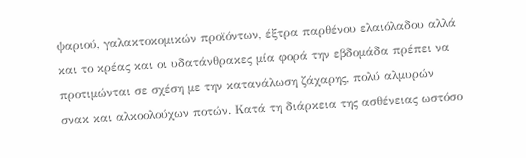ψαριού, γαλακτοκομικών προϊόντων, έξτρα παρθένου ελαιόλαδου αλλά και το κρέας και οι υδατάνθρακες μία φορά την εβδομάδα πρέπει να προτιμώνται σε σχέση με την κατανάλωση ζάχαρης, πολύ αλμυρών σνακ και αλκοολούχων ποτών. Κατά τη διάρκεια της ασθένειας ωστόσο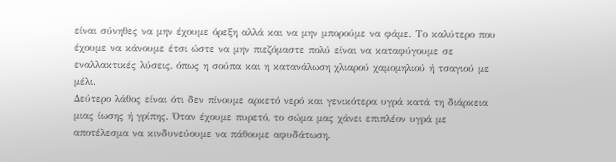είναι σύνηθες να μην έχουμε όρεξη αλλά και να μην μπορούμε να φάμε. Το καλύτερο που έχουμε να κάνουμε έτσι ώστε να μην πιεζόμαστε πολύ είναι να καταφύγουμε σε εναλλακτικές λύσεις, όπως η σούπα και η κατανάλωση χλιαρού χαμομηλιού ή τσαγιού με μέλι.
Δεύτερο λάθος είναι ότι δεν πίνουμε αρκετό νερό και γενικότερα υγρά κατά τη διάρκεια μιας ίωσης ή γρίπης. Όταν έχουμε πυρετό, το σώμα μας χάνει επιπλέον υγρά με αποτέλεσμα να κινδυνεύουμε να πάθουμε αφυδάτωση.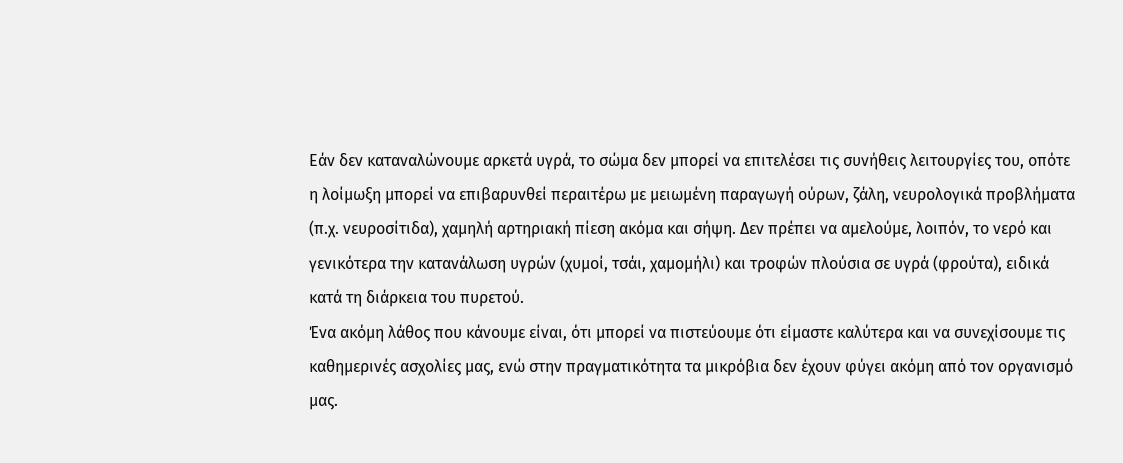Εάν δεν καταναλώνουμε αρκετά υγρά, το σώμα δεν μπορεί να επιτελέσει τις συνήθεις λειτουργίες του, οπότε η λοίμωξη μπορεί να επιβαρυνθεί περαιτέρω με μειωμένη παραγωγή ούρων, ζάλη, νευρολογικά προβλήματα (π.χ. νευροσίτιδα), χαμηλή αρτηριακή πίεση ακόμα και σήψη. Δεν πρέπει να αμελούμε, λοιπόν, το νερό και γενικότερα την κατανάλωση υγρών (χυμοί, τσάι, χαμομήλι) και τροφών πλούσια σε υγρά (φρούτα), ειδικά κατά τη διάρκεια του πυρετού.
Ένα ακόμη λάθος που κάνουμε είναι, ότι μπορεί να πιστεύουμε ότι είμαστε καλύτερα και να συνεχίσουμε τις καθημερινές ασχολίες μας, ενώ στην πραγματικότητα τα μικρόβια δεν έχουν φύγει ακόμη από τον οργανισμό μας.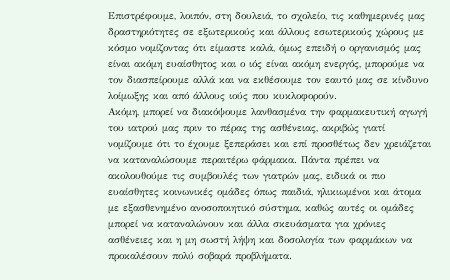Επιστρέφουμε, λοιπόν, στη δουλειά, το σχολείο, τις καθημερινές μας δραστηριότητες σε εξωτερικούς και άλλους εσωτερικούς χώρους με κόσμο νομίζοντας ότι είμαστε καλά, όμως επειδή ο οργανισμός μας είναι ακόμη ευαίσθητος και ο ιός είναι ακόμη ενεργός, μπορούμε να τον διασπείρουμε αλλά και να εκθέσουμε τον εαυτό μας σε κίνδυνο λοίμωξης και από άλλους ιούς που κυκλοφορούν.
Ακόμη, μπορεί να διακόψουμε λανθασμένα την φαρμακευτική αγωγή του ιατρού μας πριν το πέρας της ασθένειας, ακριβώς γιατί νομίζουμε ότι το έχουμε ξεπεράσει και επί προσθέτως δεν χρειάζεται να καταναλώσουμε περαιτέρω φάρμακα. Πάντα πρέπει να ακολουθούμε τις συμβουλές των γιατρών μας, ειδικά οι πιο ευαίσθητες κοινωνικές ομάδες όπως παιδιά, ηλικιωμένοι και άτομα με εξασθενημένο ανοσοποιητικό σύστημα, καθώς αυτές οι ομάδες μπορεί να καταναλώνουν και άλλα σκευάσματα για χρόνιες ασθένειες και η μη σωστή λήψη και δοσολογία των φαρμάκων να προκαλέσουν πολύ σοβαρά προβλήματα.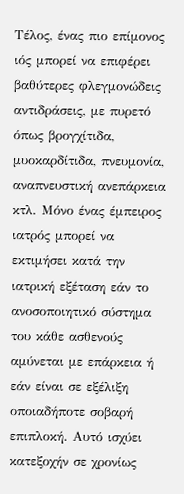Τέλος, ένας πιο επίμονος ιός μπορεί να επιφέρει βαθύτερες φλεγμονώδεις αντιδράσεις, με πυρετό όπως βρογχίτιδα, μυοκαρδίτιδα, πνευμονία, αναπνευστική ανεπάρκεια κτλ. Μόνο ένας έμπειρος ιατρός μπορεί να εκτιμήσει κατά την ιατρική εξέταση εάν το ανοσοποιητικό σύστημα του κάθε ασθενούς αμύνεται με επάρκεια ή εάν είναι σε εξέλιξη οποιαδήποτε σοβαρή επιπλοκή. Αυτό ισχύει κατεξοχήν σε χρονίως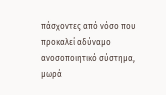πάσχοντες από νόσο που προκαλεί αδύναμο ανοσοποιητικό σύστημα, μωρά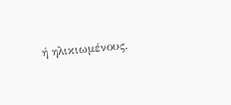ή ηλικιωμένους.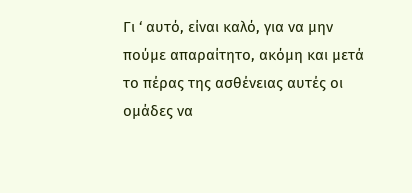Γι ‘ αυτό, είναι καλό, για να μην πούμε απαραίτητο, ακόμη και μετά το πέρας της ασθένειας αυτές οι ομάδες να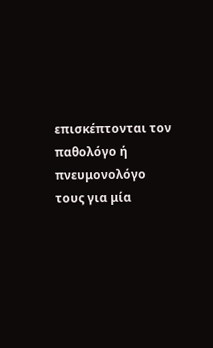επισκέπτονται τον παθολόγο ή πνευμονολόγο τους για μία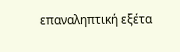επαναληπτική εξέτα